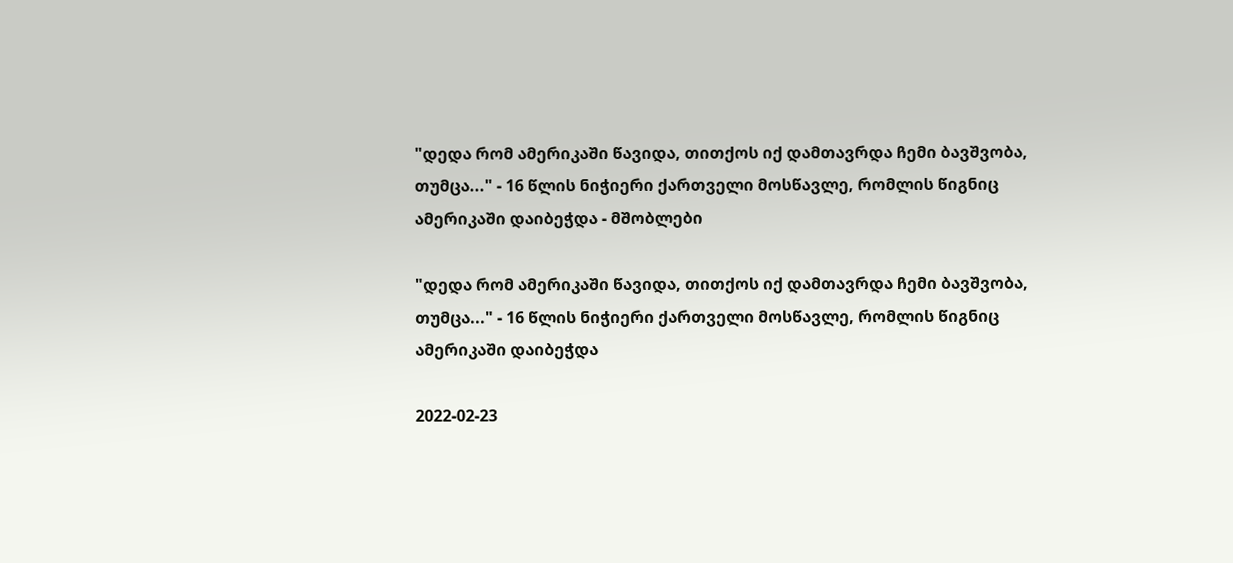"დედა რომ ამერიკაში წავიდა, თითქოს იქ დამთავრდა ჩემი ბავშვობა, თუმცა..." - 16 წლის ნიჭიერი ქართველი მოსწავლე, რომლის წიგნიც ამერიკაში დაიბეჭდა - მშობლები

"დედა რომ ამერიკაში წავიდა, თითქოს იქ დამთავრდა ჩემი ბავშვობა, თუმცა..." - 16 წლის ნიჭიერი ქართველი მოსწავლე, რომლის წიგნიც ამერიკაში დაიბეჭდა

2022-02-23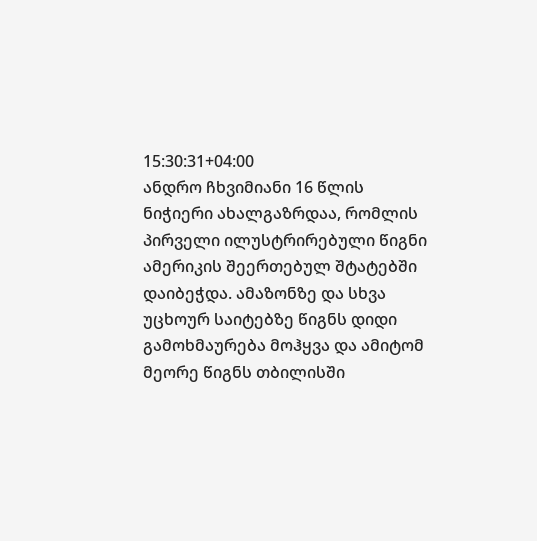15:30:31+04:00
ანდრო ჩხვიმიანი 16 წლის ნიჭიერი ახალგაზრდაა, რომლის პირველი ილუსტრირებული წიგნი ამერიკის შეერთებულ შტატებში დაიბეჭდა. ამაზონზე და სხვა უცხოურ საიტებზე წიგნს დიდი გამოხმაურება მოჰყვა და ამიტომ მეორე წიგნს თბილისში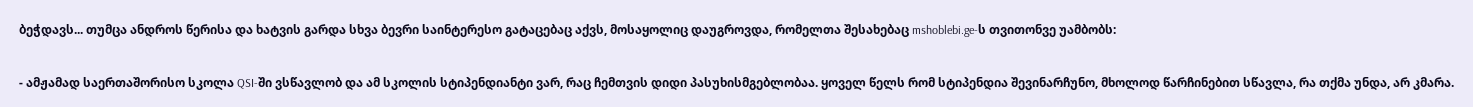ბეჭდავს... თუმცა ანდროს წერისა და ხატვის გარდა სხვა ბევრი საინტერესო გატაცებაც აქვს, მოსაყოლიც დაუგროვდა, რომელთა შესახებაც mshoblebi.ge-ს თვითონვე უამბობს:

- ამჟამად საერთაშორისო სკოლა QSI-ში ვსწავლობ და ამ სკოლის სტიპენდიანტი ვარ, რაც ჩემთვის დიდი პასუხისმგებლობაა. ყოველ წელს რომ სტიპენდია შევინარჩუნო, მხოლოდ წარჩინებით სწავლა, რა თქმა უნდა, არ კმარა.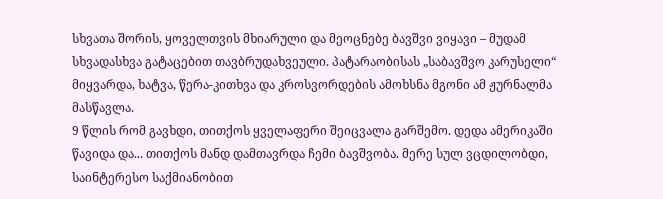სხვათა შორის, ყოველთვის მხიარული და მეოცნებე ბავშვი ვიყავი – მუდამ სხვადასხვა გატაცებით თავბრუდახვეული. პატარაობისას „საბავშვო კარუსელი“ მიყვარდა, ხატვა, წერა-კითხვა და კროსვორდების ამოხსნა მგონი ამ ჟურნალმა მასწავლა.
9 წლის რომ გავხდი, თითქოს ყველაფერი შეიცვალა გარშემო. დედა ამერიკაში წავიდა და... თითქოს მანდ დამთავრდა ჩემი ბავშვობა. მერე სულ ვცდილობდი, საინტერესო საქმიანობით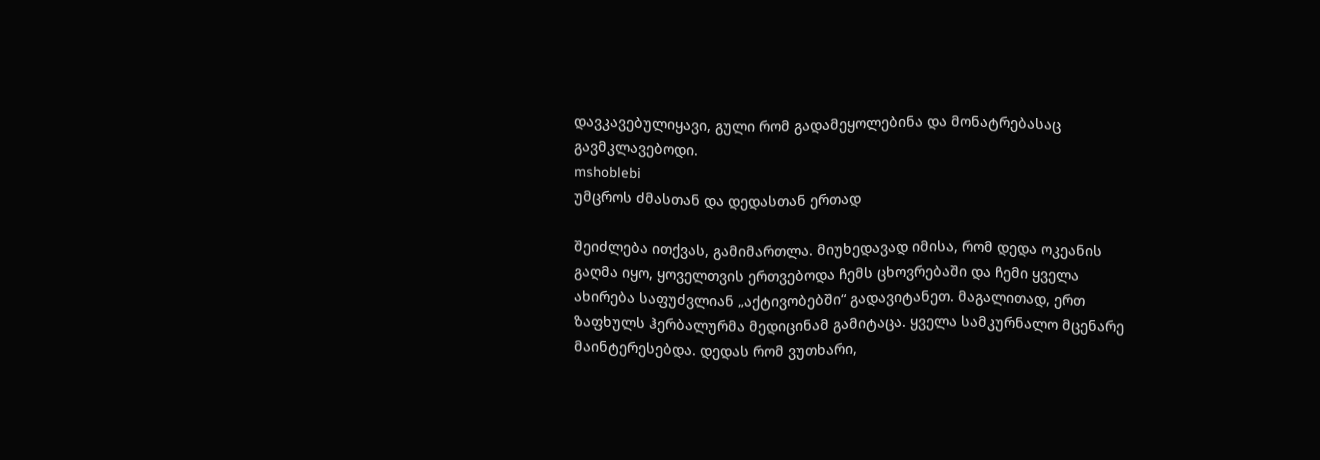დავკავებულიყავი, გული რომ გადამეყოლებინა და მონატრებასაც გავმკლავებოდი.
mshoblebi
უმცროს ძმასთან და დედასთან ერთად

შეიძლება ითქვას, გამიმართლა. მიუხედავად იმისა, რომ დედა ოკეანის გაღმა იყო, ყოველთვის ერთვებოდა ჩემს ცხოვრებაში და ჩემი ყველა ახირება საფუძვლიან „აქტივობებში“ გადავიტანეთ. მაგალითად, ერთ ზაფხულს ჰერბალურმა მედიცინამ გამიტაცა. ყველა სამკურნალო მცენარე მაინტერესებდა. დედას რომ ვუთხარი,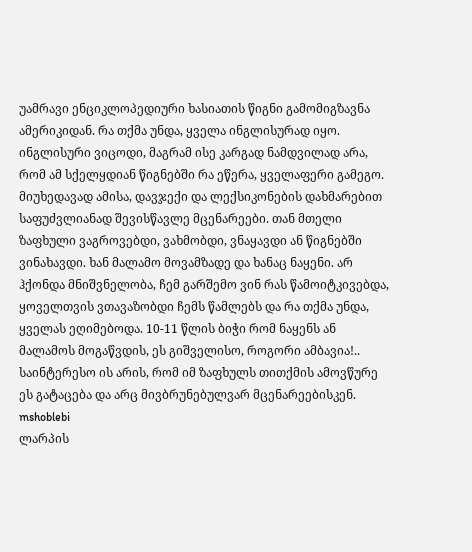უამრავი ენციკლოპედიური ხასიათის წიგნი გამომიგზავნა ამერიკიდან. რა თქმა უნდა, ყველა ინგლისურად იყო. ინგლისური ვიცოდი, მაგრამ ისე კარგად ნამდვილად არა, რომ ამ სქელყდიან წიგნებში რა ეწერა, ყველაფერი გამეგო. მიუხედავად ამისა, დავჯექი და ლექსიკონების დახმარებით საფუძვლიანად შევისწავლე მცენარეები. თან მთელი ზაფხული ვაგროვებდი, ვახმობდი, ვნაყავდი ან წიგნებში ვინახავდი. ხან მალამო მოვამზადე და ხანაც ნაყენი. არ ჰქონდა მნიშვნელობა, ჩემ გარშემო ვინ რას წამოიტკივებდა, ყოველთვის ვთავაზობდი ჩემს წამლებს და რა თქმა უნდა, ყველას ეღიმებოდა. 10-11 წლის ბიჭი რომ ნაყენს ან მალამოს მოგაწვდის, ეს გიშველისო, როგორი ამბავია!.. საინტერესო ის არის, რომ იმ ზაფხულს თითქმის ამოვწურე ეს გატაცება და არც მივბრუნებულვარ მცენარეებისკენ.
mshoblebi
ლარპის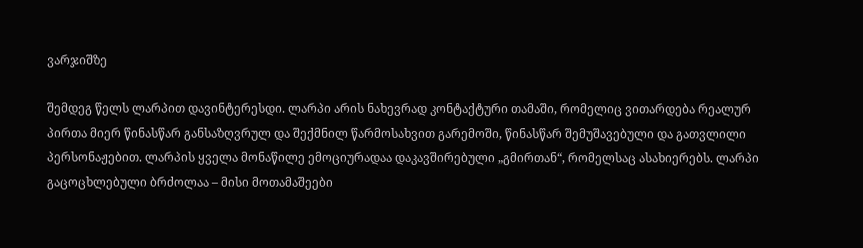ვარჯიშზე

შემდეგ წელს ლარპით დავინტერესდი. ლარპი არის ნახევრად კონტაქტური თამაში, რომელიც ვითარდება რეალურ პირთა მიერ წინასწარ განსაზღვრულ და შექმნილ წარმოსახვით გარემოში, წინასწარ შემუშავებული და გათვლილი პერსონაჟებით. ლარპის ყველა მონაწილე ემოციურადაა დაკავშირებული „გმირთან“, რომელსაც ასახიერებს. ლარპი გაცოცხლებული ბრძოლაა – მისი მოთამაშეები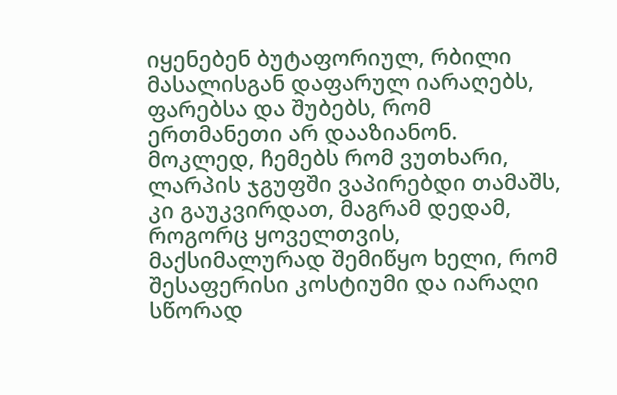იყენებენ ბუტაფორიულ, რბილი მასალისგან დაფარულ იარაღებს, ფარებსა და შუბებს, რომ ერთმანეთი არ დააზიანონ. მოკლედ, ჩემებს რომ ვუთხარი, ლარპის ჯგუფში ვაპირებდი თამაშს, კი გაუკვირდათ, მაგრამ დედამ, როგორც ყოველთვის, მაქსიმალურად შემიწყო ხელი, რომ შესაფერისი კოსტიუმი და იარაღი სწორად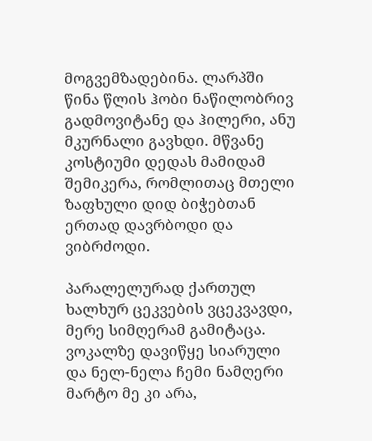მოგვემზადებინა. ლარპში წინა წლის ჰობი ნაწილობრივ გადმოვიტანე და ჰილერი, ანუ მკურნალი გავხდი. მწვანე კოსტიუმი დედას მამიდამ შემიკერა, რომლითაც მთელი ზაფხული დიდ ბიჭებთან ერთად დავრბოდი და ვიბრძოდი.

პარალელურად ქართულ ხალხურ ცეკვების ვცეკვავდი, მერე სიმღერამ გამიტაცა. ვოკალზე დავიწყე სიარული და ნელ-ნელა ჩემი ნამღერი მარტო მე კი არა,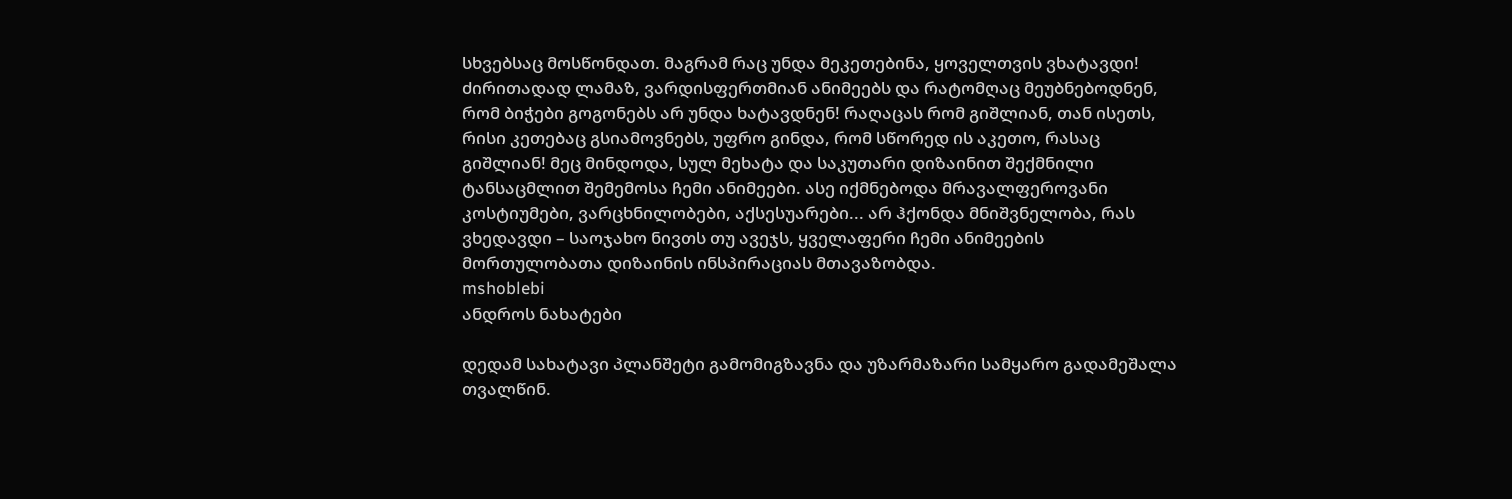სხვებსაც მოსწონდათ. მაგრამ რაც უნდა მეკეთებინა, ყოველთვის ვხატავდი! ძირითადად ლამაზ, ვარდისფერთმიან ანიმეებს და რატომღაც მეუბნებოდნენ, რომ ბიჭები გოგონებს არ უნდა ხატავდნენ! რაღაცას რომ გიშლიან, თან ისეთს, რისი კეთებაც გსიამოვნებს, უფრო გინდა, რომ სწორედ ის აკეთო, რასაც გიშლიან! მეც მინდოდა, სულ მეხატა და საკუთარი დიზაინით შექმნილი ტანსაცმლით შემემოსა ჩემი ანიმეები. ასე იქმნებოდა მრავალფეროვანი კოსტიუმები, ვარცხნილობები, აქსესუარები... არ ჰქონდა მნიშვნელობა, რას ვხედავდი – საოჯახო ნივთს თუ ავეჯს, ყველაფერი ჩემი ანიმეების მორთულობათა დიზაინის ინსპირაციას მთავაზობდა.
mshoblebi
ანდროს ნახატები

დედამ სახატავი პლანშეტი გამომიგზავნა და უზარმაზარი სამყარო გადამეშალა თვალწინ.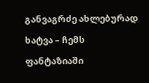განვაგრძე ახლებურად ხატვა – ჩემს ფანტაზიაში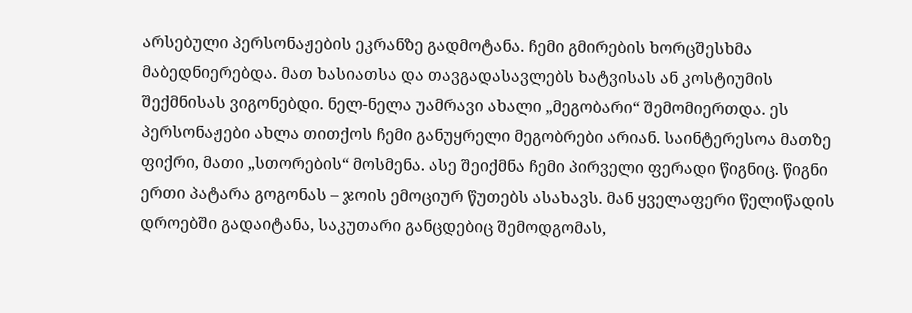არსებული პერსონაჟების ეკრანზე გადმოტანა. ჩემი გმირების ხორცშესხმა მაბედნიერებდა. მათ ხასიათსა და თავგადასავლებს ხატვისას ან კოსტიუმის შექმნისას ვიგონებდი. ნელ-ნელა უამრავი ახალი „მეგობარი“ შემომიერთდა. ეს პერსონაჟები ახლა თითქოს ჩემი განუყრელი მეგობრები არიან. საინტერესოა მათზე ფიქრი, მათი „სთორების“ მოსმენა. ასე შეიქმნა ჩემი პირველი ფერადი წიგნიც. წიგნი ერთი პატარა გოგონას – ჯოის ემოციურ წუთებს ასახავს. მან ყველაფერი წელიწადის დროებში გადაიტანა, საკუთარი განცდებიც შემოდგომას,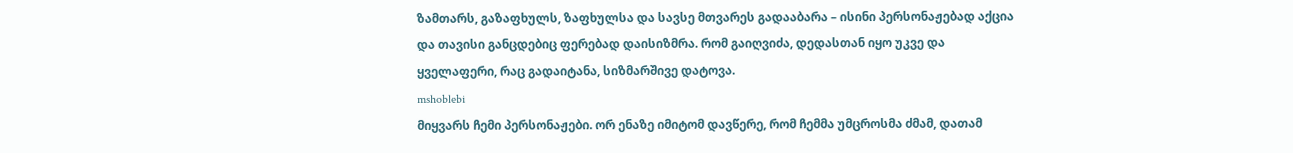ზამთარს, გაზაფხულს, ზაფხულსა და სავსე მთვარეს გადააბარა – ისინი პერსონაჟებად აქცია და თავისი განცდებიც ფერებად დაისიზმრა. რომ გაიღვიძა, დედასთან იყო უკვე და ყველაფერი, რაც გადაიტანა, სიზმარშივე დატოვა.
mshoblebi
მიყვარს ჩემი პერსონაჟები. ორ ენაზე იმიტომ დავწერე, რომ ჩემმა უმცროსმა ძმამ, დათამ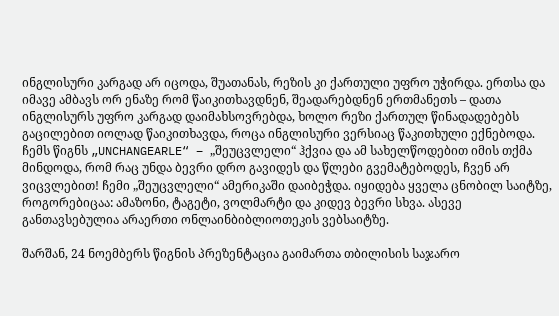ინგლისური კარგად არ იცოდა, შუათანას, რეზის კი ქართული უფრო უჭირდა. ერთსა და იმავე ამბავს ორ ენაზე რომ წაიკითხავდნენ, შეადარებდნენ ერთმანეთს – დათა ინგლისურს უფრო კარგად დაიმახსოვრებდა, ხოლო რეზი ქართულ წინადადებებს გაცილებით იოლად წაიკითხავდა, როცა ინგლისური ვერსიაც წაკითხული ექნებოდა. ჩემს წიგნს „UNCHANGEARLE“ – „შეუცვლელი“ ჰქვია და ამ სახელწოდებით იმის თქმა მინდოდა, რომ რაც უნდა ბევრი დრო გავიდეს და წლები გვემატებოდეს, ჩვენ არ ვიცვლებით! ჩემი „შეუცვლელი“ ამერიკაში დაიბეჭდა. იყიდება ყველა ცნობილ საიტზე, როგორებიცაა: ამაზონი, ტაგეტი, ვოლმარტი და კიდევ ბევრი სხვა. ასევე განთავსებულია არაერთი ონლაინბიბლიოთეკის ვებსაიტზე.

შარშან, 24 ნოემბერს წიგნის პრეზენტაცია გაიმართა თბილისის საჯარო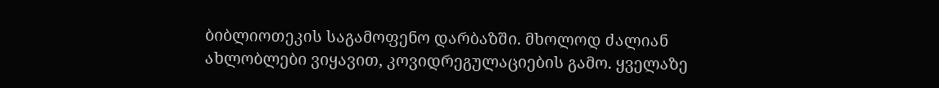ბიბლიოთეკის საგამოფენო დარბაზში. მხოლოდ ძალიან ახლობლები ვიყავით, კოვიდრეგულაციების გამო. ყველაზე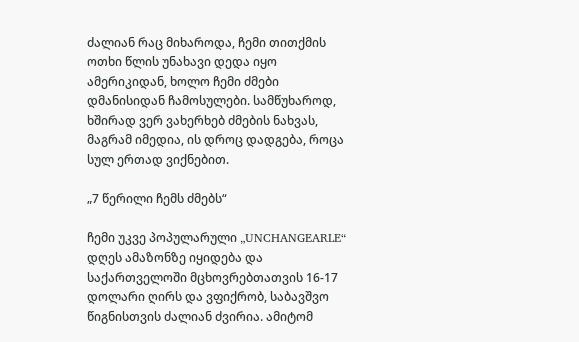ძალიან რაც მიხაროდა, ჩემი თითქმის ოთხი წლის უნახავი დედა იყო ამერიკიდან, ხოლო ჩემი ძმები დმანისიდან ჩამოსულები. სამწუხაროდ, ხშირად ვერ ვახერხებ ძმების ნახვას, მაგრამ იმედია, ის დროც დადგება, როცა სულ ერთად ვიქნებით.

„7 წერილი ჩემს ძმებს“

ჩემი უკვე პოპულარული „UNCHANGEARLE“ დღეს ამაზონზე იყიდება და საქართველოში მცხოვრებთათვის 16-17 დოლარი ღირს და ვფიქრობ, საბავშვო წიგნისთვის ძალიან ძვირია. ამიტომ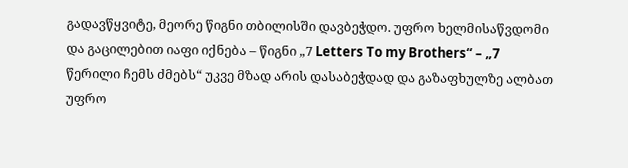გადავწყვიტე, მეორე წიგნი თბილისში დავბეჭდო. უფრო ხელმისაწვდომი და გაცილებით იაფი იქნება – წიგნი „7 Letters To my Brothers“ – „7 წერილი ჩემს ძმებს“ უკვე მზად არის დასაბეჭდად და გაზაფხულზე ალბათ უფრო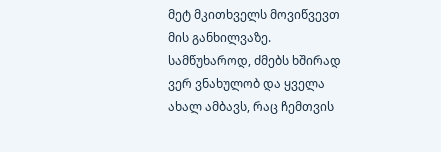მეტ მკითხველს მოვიწვევთ მის განხილვაზე.
სამწუხაროდ, ძმებს ხშირად ვერ ვნახულობ და ყველა ახალ ამბავს, რაც ჩემთვის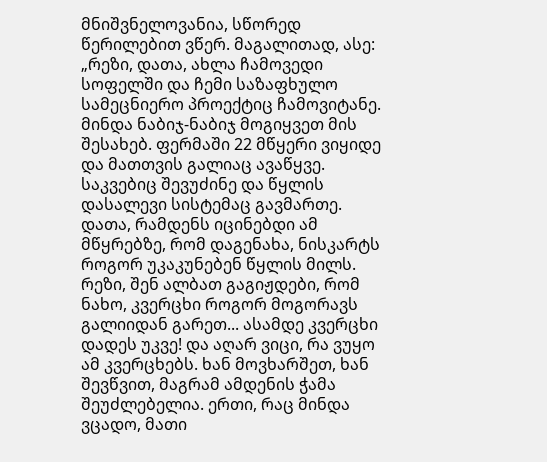მნიშვნელოვანია, სწორედ წერილებით ვწერ. მაგალითად, ასე: „რეზი, დათა, ახლა ჩამოვედი სოფელში და ჩემი საზაფხულო სამეცნიერო პროექტიც ჩამოვიტანე. მინდა ნაბიჯ-ნაბიჯ მოგიყვეთ მის შესახებ. ფერმაში 22 მწყერი ვიყიდე და მათთვის გალიაც ავაწყვე. საკვებიც შევუძინე და წყლის დასალევი სისტემაც გავმართე. დათა, რამდენს იცინებდი ამ მწყრებზე, რომ დაგენახა, ნისკარტს როგორ უკაკუნებენ წყლის მილს. რეზი, შენ ალბათ გაგიჟდები, რომ ნახო, კვერცხი როგორ მოგორავს გალიიდან გარეთ... ასამდე კვერცხი დადეს უკვე! და აღარ ვიცი, რა ვუყო ამ კვერცხებს. ხან მოვხარშეთ, ხან შევწვით, მაგრამ ამდენის ჭამა შეუძლებელია. ერთი, რაც მინდა ვცადო, მათი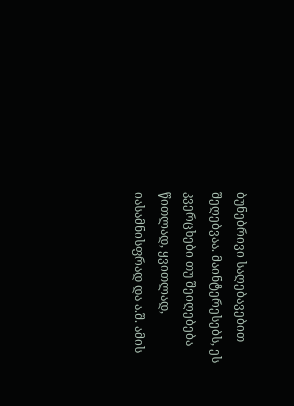ბუნებრივი საღებავებით შეღებვაა. მაინტერესებს, ეს კვერცხები თუ შეიღებება წითლად, ყვითლად, იასამნისფრად და ა.შ. ამის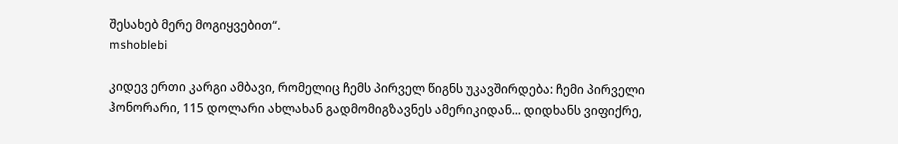შესახებ მერე მოგიყვებით“.
mshoblebi

კიდევ ერთი კარგი ამბავი, რომელიც ჩემს პირველ წიგნს უკავშირდება: ჩემი პირველი ჰონორარი, 115 დოლარი ახლახან გადმომიგზავნეს ამერიკიდან... დიდხანს ვიფიქრე,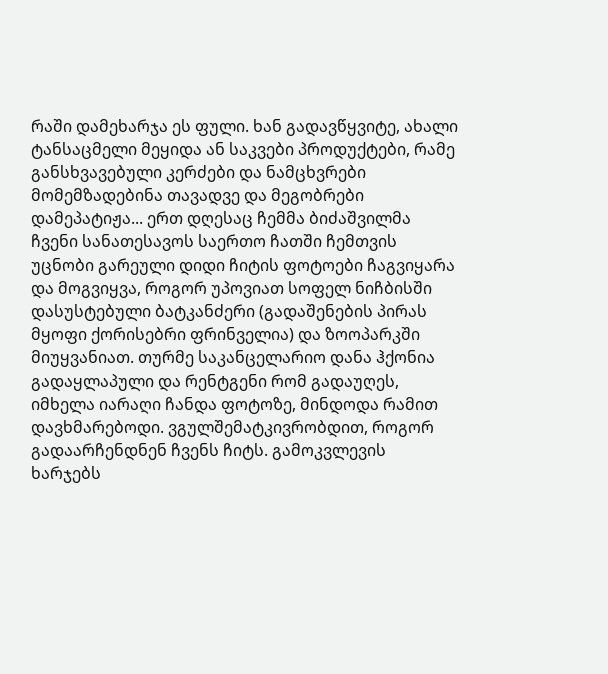რაში დამეხარჯა ეს ფული. ხან გადავწყვიტე, ახალი ტანსაცმელი მეყიდა ან საკვები პროდუქტები, რამე განსხვავებული კერძები და ნამცხვრები მომემზადებინა თავადვე და მეგობრები დამეპატიჟა... ერთ დღესაც ჩემმა ბიძაშვილმა ჩვენი სანათესავოს საერთო ჩათში ჩემთვის უცნობი გარეული დიდი ჩიტის ფოტოები ჩაგვიყარა და მოგვიყვა, როგორ უპოვიათ სოფელ ნიჩბისში დასუსტებული ბატკანძერი (გადაშენების პირას მყოფი ქორისებრი ფრინველია) და ზოოპარკში მიუყვანიათ. თურმე საკანცელარიო დანა ჰქონია გადაყლაპული და რენტგენი რომ გადაუღეს, იმხელა იარაღი ჩანდა ფოტოზე, მინდოდა რამით დავხმარებოდი. ვგულშემატკივრობდით, როგორ გადაარჩენდნენ ჩვენს ჩიტს. გამოკვლევის ხარჯებს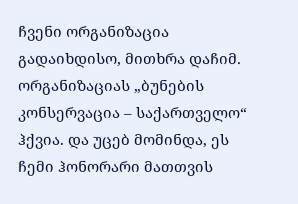ჩვენი ორგანიზაცია გადაიხდისო, მითხრა დაჩიმ. ორგანიზაციას „ბუნების კონსერვაცია – საქართველო“ ჰქვია. და უცებ მომინდა, ეს ჩემი ჰონორარი მათთვის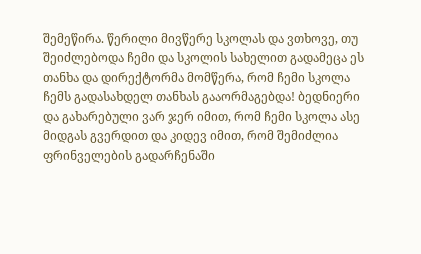შემეწირა. წერილი მივწერე სკოლას და ვთხოვე, თუ შეიძლებოდა ჩემი და სკოლის სახელით გადამეცა ეს თანხა და დირექტორმა მომწერა, რომ ჩემი სკოლა ჩემს გადასახდელ თანხას გააორმაგებდა! ბედნიერი და გახარებული ვარ ჯერ იმით, რომ ჩემი სკოლა ასე მიდგას გვერდით და კიდევ იმით, რომ შემიძლია ფრინველების გადარჩენაში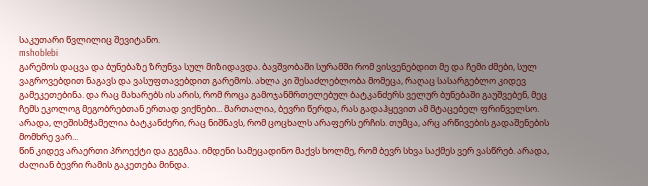საკუთარი წვლილიც შევიტანო.
mshoblebi
გარემოს დაცვა და ბუნებაზე ზრუნვა სულ მიზიდავდა. ბავშვობაში სურამში რომ ვისვენებდით მე და ჩემი ძმები, სულ ვაგროვებდით ნაგავს და ვასუფთავებდით გარემოს. ახლა კი შესაძლებლობა მომეცა, რაღაც სასარგებლო კიდევ გამეკეთებინა. და რაც მახარებს ის არის, რომ როცა გამოჯანმრთელებულ ბატკანძერს ველურ ბუნებაში გაუშვებენ, მეც ჩემს ეკოლოგ მეგობრებთან ერთად ვიქნები... მართალია, ბევრი წერდა, რას გადაჰყევით ამ მტაცებელ ფრინველსო. არადა, ლეშისმჭამელია ბატკანძერი, რაც ნიშნავს, რომ ცოცხალს არაფერს ერჩის. თუმცა, არც არწივების გადაშენების მომხრე ვარ...
წინ კიდევ არაერთი პროექტი და გეგმაა. იმდენი სამეცადინო მაქვს ხოლმე, რომ ბევრ სხვა საქმეს ვერ ვასწრებ. არადა, ძალიან ბევრი რამის გაკეთება მინდა.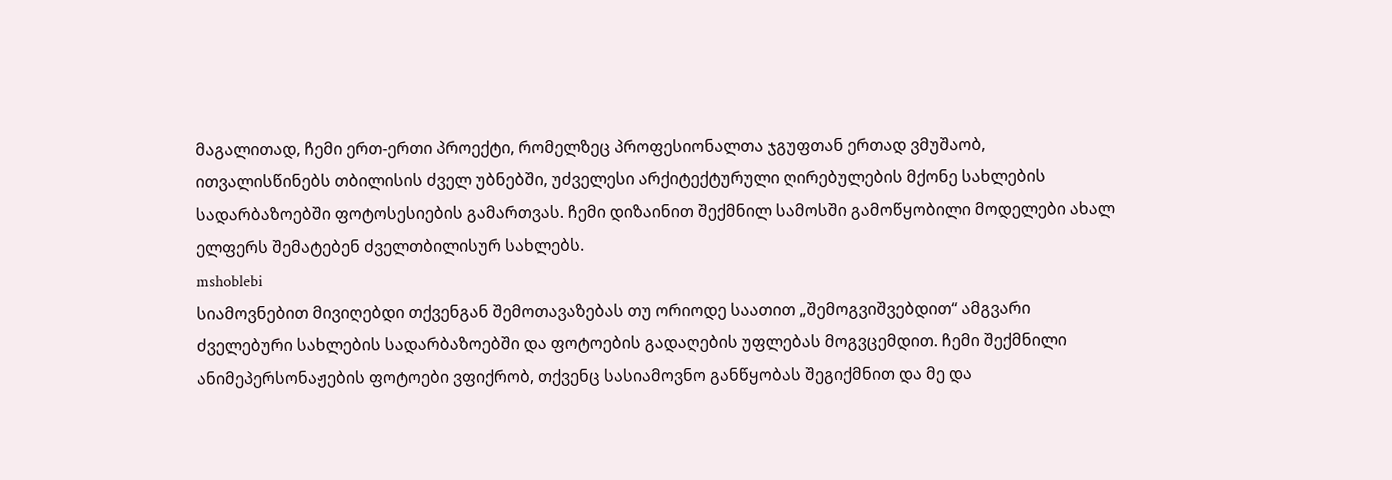მაგალითად, ჩემი ერთ-ერთი პროექტი, რომელზეც პროფესიონალთა ჯგუფთან ერთად ვმუშაობ, ითვალისწინებს თბილისის ძველ უბნებში, უძველესი არქიტექტურული ღირებულების მქონე სახლების სადარბაზოებში ფოტოსესიების გამართვას. ჩემი დიზაინით შექმნილ სამოსში გამოწყობილი მოდელები ახალ ელფერს შემატებენ ძველთბილისურ სახლებს.
mshoblebi
სიამოვნებით მივიღებდი თქვენგან შემოთავაზებას თუ ორიოდე საათით „შემოგვიშვებდით“ ამგვარი ძველებური სახლების სადარბაზოებში და ფოტოების გადაღების უფლებას მოგვცემდით. ჩემი შექმნილი ანიმეპერსონაჟების ფოტოები ვფიქრობ, თქვენც სასიამოვნო განწყობას შეგიქმნით და მე და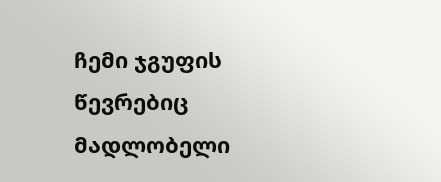ჩემი ჯგუფის წევრებიც მადლობელი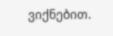ვიქნებით.